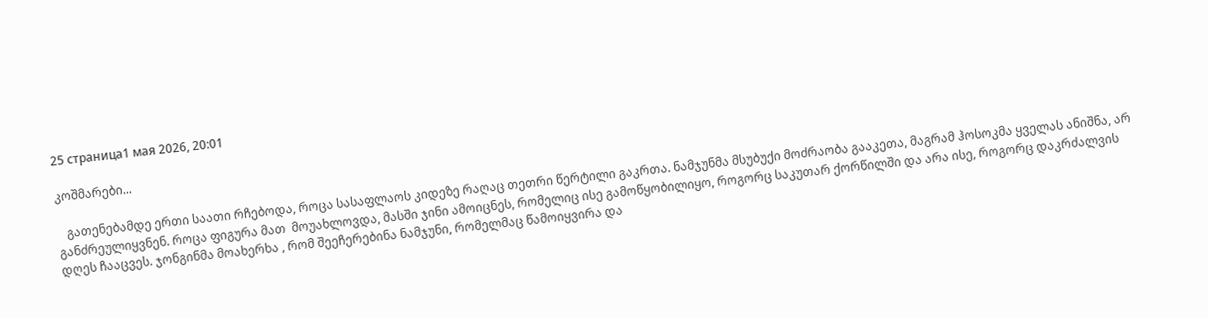25 страница1 мая 2026, 20:01

კოშმარები...

   გათენებამდე ერთი საათი რჩებოდა, როცა სასაფლაოს კიდეზე რაღაც თეთრი წერტილი გაკრთა. ნამჯუნმა მსუბუქი მოძრაობა გააკეთა, მაგრამ ჰოსოკმა ყველას ანიშნა, არ განძრეულიყვნენ. როცა ფიგურა მათ  მოუახლოვდა, მასში ჯინი ამოიცნეს, რომელიც ისე გამოწყობილიყო, როგორც საკუთარ ქორწილში და არა ისე, როგორც დაკრძალვის დღეს ჩააცვეს. ჯონგინმა მოახერხა , რომ შეეჩერებინა ნამჯუნი, რომელმაც წამოიყვირა და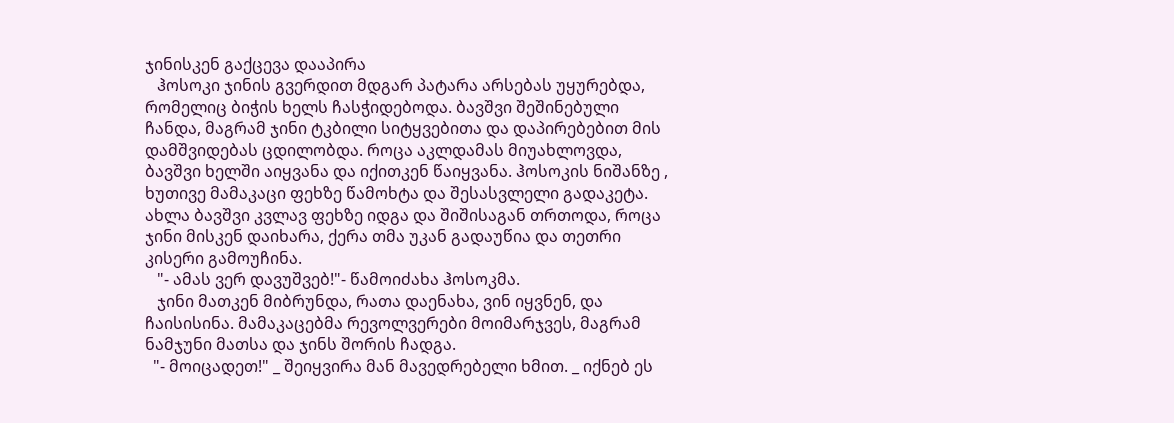ჯინისკენ გაქცევა დააპირა
   ჰოსოკი ჯინის გვერდით მდგარ პატარა არსებას უყურებდა, რომელიც ბიჭის ხელს ჩასჭიდებოდა. ბავშვი შეშინებული ჩანდა, მაგრამ ჯინი ტკბილი სიტყვებითა და დაპირებებით მის დამშვიდებას ცდილობდა. როცა აკლდამას მიუახლოვდა, ბავშვი ხელში აიყვანა და იქითკენ წაიყვანა. ჰოსოკის ნიშანზე , ხუთივე მამაკაცი ფეხზე წამოხტა და შესასვლელი გადაკეტა. ახლა ბავშვი კვლავ ფეხზე იდგა და შიშისაგან თრთოდა, როცა ჯინი მისკენ დაიხარა, ქერა თმა უკან გადაუწია და თეთრი კისერი გამოუჩინა.
   "- ამას ვერ დავუშვებ!"- წამოიძახა ჰოსოკმა.
   ჯინი მათკენ მიბრუნდა, რათა დაენახა, ვინ იყვნენ, და ჩაისისინა. მამაკაცებმა რევოლვერები მოიმარჯვეს, მაგრამ ნამჯუნი მათსა და ჯინს შორის ჩადგა.
  "- მოიცადეთ!" _ შეიყვირა მან მავედრებელი ხმით. _ იქნებ ეს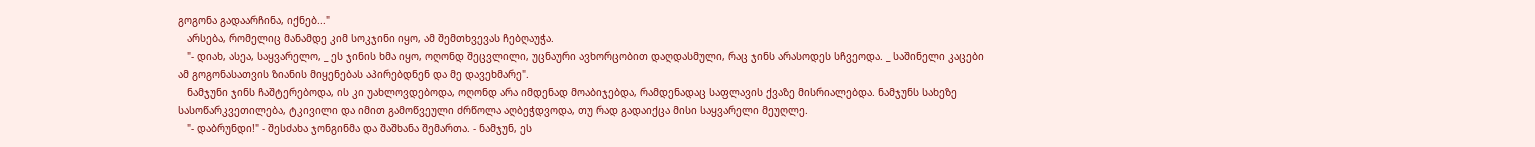გოგონა გადაარჩინა, იქნებ..."
   არსება, რომელიც მანამდე კიმ სოკჯინი იყო, ამ შემთხვევას ჩებღაუჭა.
   "- დიახ, ასეა, საყვარელო, _ ეს ჯინის ხმა იყო, ოღონდ შეცვლილი, უცნაური ავხორცობით დაღდასმული, რაც ჯინს არასოდეს სჩვეოდა. _ საშინელი კაცები ამ გოგონასათვის ზიანის მიყენებას აპირებდნენ და მე დავეხმარე".
   ნამჯუნი ჯინს ჩაშტერებოდა, ის კი უახლოვდებოდა, ოღონდ არა იმდენად მოაბიჯებდა, რამდენადაც საფლავის ქვაზე მისრიალებდა. ნამჯუნს სახეზე სასოწარკვეთილება, ტკივილი და იმით გამოწვეული ძრწოლა აღბეჭდვოდა, თუ რად გადაიქცა მისი საყვარელი მეუღლე.
   "- დაბრუნდი!" - შესძახა ჯონგინმა და შაშხანა შემართა. - ნამჯუნ, ეს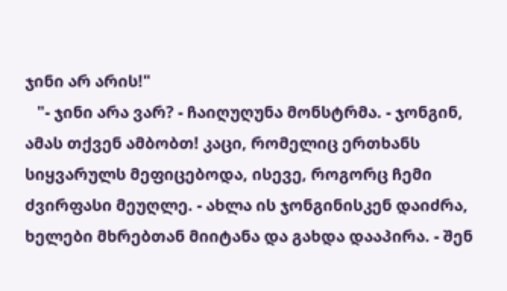ჯინი არ არის!"
   "- ჯინი არა ვარ? - ჩაიღუღუნა მონსტრმა. - ჯონგინ, ამას თქვენ ამბობთ! კაცი, რომელიც ერთხანს სიყვარულს მეფიცებოდა, ისევე, როგორც ჩემი ძვირფასი მეუღლე. - ახლა ის ჯონგინისკენ დაიძრა, ხელები მხრებთან მიიტანა და გახდა დააპირა. - შენ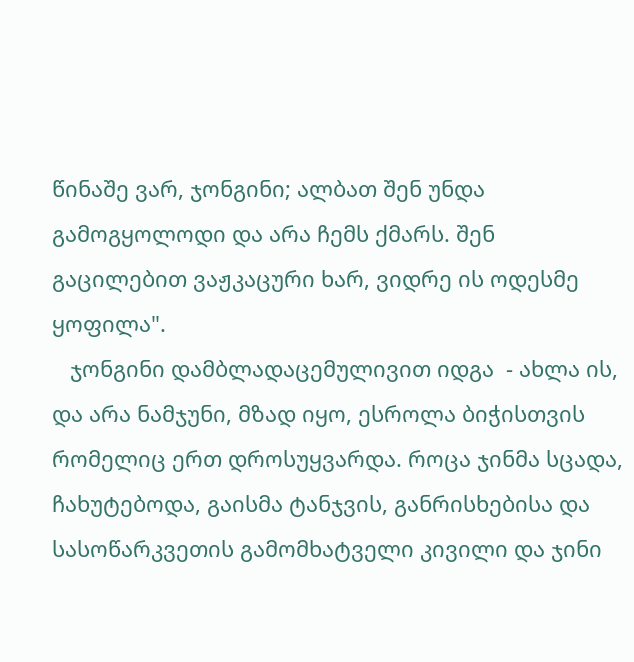წინაშე ვარ, ჯონგინი; ალბათ შენ უნდა გამოგყოლოდი და არა ჩემს ქმარს. შენ გაცილებით ვაჟკაცური ხარ, ვიდრე ის ოდესმე ყოფილა".
   ჯონგინი დამბლადაცემულივით იდგა  - ახლა ის, და არა ნამჯუნი, მზად იყო, ესროლა ბიჭისთვის რომელიც ერთ დროსუყვარდა. როცა ჯინმა სცადა, ჩახუტებოდა, გაისმა ტანჯვის, განრისხებისა და სასოწარკვეთის გამომხატველი კივილი და ჯინი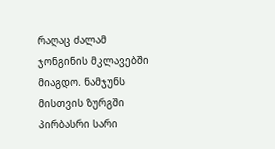რაღაც ძალამ ჯონგინის მკლავებში მიაგდო. ნამჯუნს მისთვის ზურგში პირბასრი სარი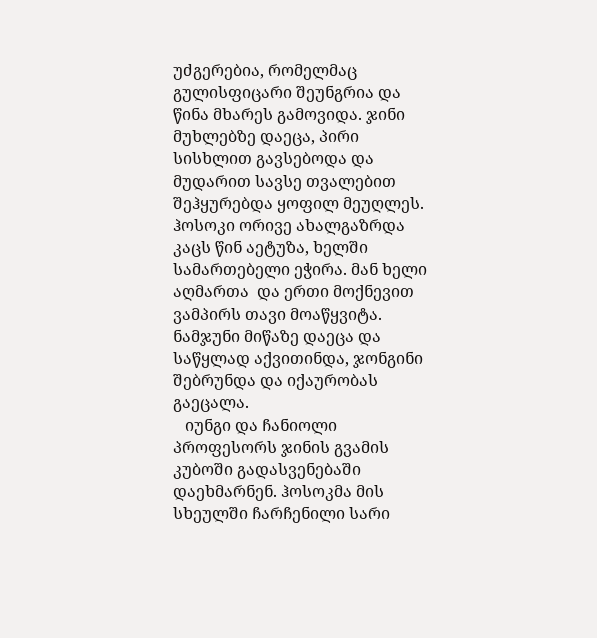უძგერებია, რომელმაც გულისფიცარი შეუნგრია და წინა მხარეს გამოვიდა. ჯინი მუხლებზე დაეცა, პირი სისხლით გავსებოდა და მუდარით სავსე თვალებით შეჰყურებდა ყოფილ მეუღლეს. ჰოსოკი ორივე ახალგაზრდა კაცს წინ აეტუზა, ხელში სამართებელი ეჭირა. მან ხელი აღმართა  და ერთი მოქნევით ვამპირს თავი მოაწყვიტა.
ნამჯუნი მიწაზე დაეცა და საწყლად აქვითინდა, ჯონგინი შებრუნდა და იქაურობას გაეცალა.
   იუნგი და ჩანიოლი პროფესორს ჯინის გვამის კუბოში გადასვენებაში დაეხმარნენ. ჰოსოკმა მის სხეულში ჩარჩენილი სარი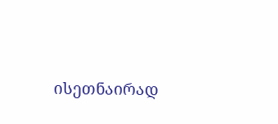ისეთნაირად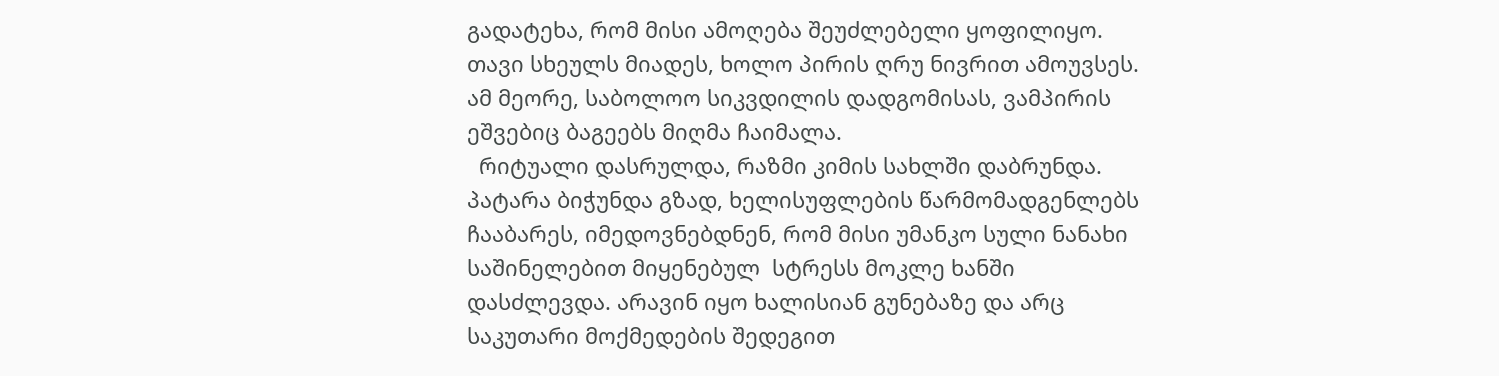გადატეხა, რომ მისი ამოღება შეუძლებელი ყოფილიყო. თავი სხეულს მიადეს, ხოლო პირის ღრუ ნივრით ამოუვსეს. ამ მეორე, საბოლოო სიკვდილის დადგომისას, ვამპირის ეშვებიც ბაგეებს მიღმა ჩაიმალა.
  რიტუალი დასრულდა, რაზმი კიმის სახლში დაბრუნდა. პატარა ბიჭუნდა გზად, ხელისუფლების წარმომადგენლებს ჩააბარეს, იმედოვნებდნენ, რომ მისი უმანკო სული ნანახი საშინელებით მიყენებულ  სტრესს მოკლე ხანში დასძლევდა. არავინ იყო ხალისიან გუნებაზე და არც საკუთარი მოქმედების შედეგით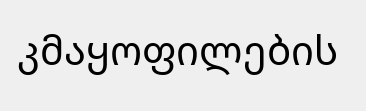კმაყოფილების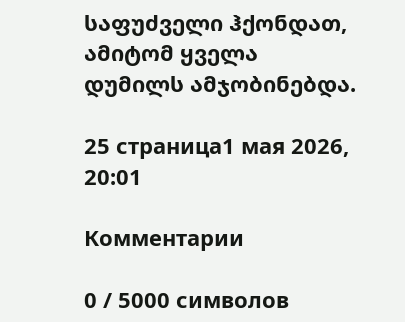საფუძველი ჰქონდათ, ამიტომ ყველა დუმილს ამჯობინებდა.

25 страница1 мая 2026, 20:01

Комментарии

0 / 5000 символов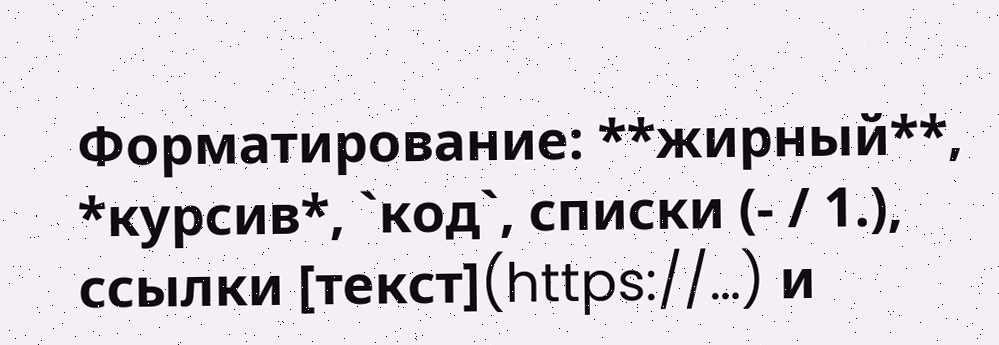Форматирование: **жирный**, *курсив*, `код`, списки (- / 1.), ссылки [текст](https://…) и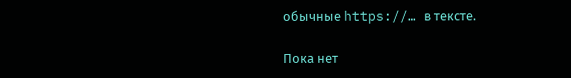обычные https://… в тексте.

Пока нет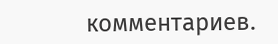комментариев.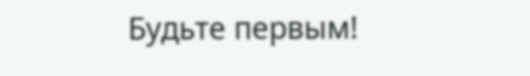Будьте первым!